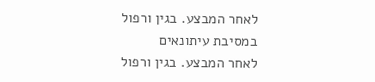לאחר המבצע. בגין ורפול במסיבת עיתונאים
לאחר המבצע. בגין ורפול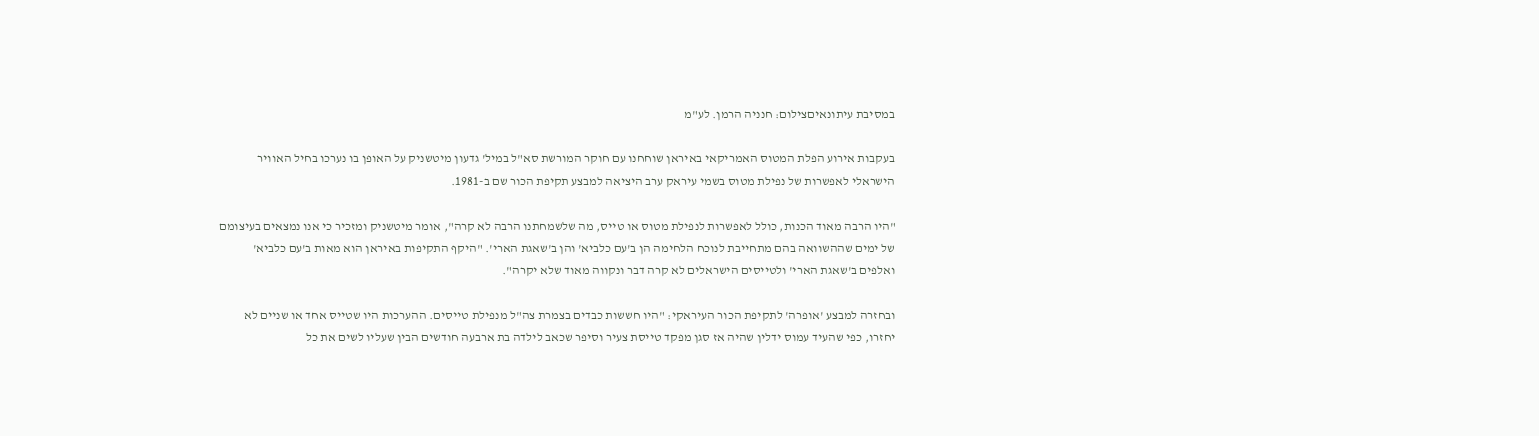במסיבת עיתונאיםצילום: חנניה הרמן. לע"מ

בעקבות אירוע הפלת המטוס האמריקאי באיראן שוחחנו עם חוקר המורשת סא"ל במיל' גדעון מיטשניק על האופן בו נערכו בחיל האוויר הישראלי לאפשרות של נפילת מטוס בשמי עיראק ערב היציאה למבצע תקיפת הכור שם ב-1981.

"היו הרבה מאוד הכנות, כולל לאפשרות לנפילת מטוס או טייס, מה שלשמחתנו הרבה לא קרה", אומר מיטשניק ומזכיר כי אנו נמצאים בעיצומם של ימים שההשוואה בהם מתחייבת לנוכח הלחימה הן ב'עם כלביא' והן ב'שאגת הארי'. "היקף התקיפות באיראן הוא מאות ב'עם כלביא' ואלפים ב'שאגת הארי' ולטייסים הישראלים לא קרה דבר ונקווה מאוד שלא יקרה".

ובחזרה למבצע 'אופרה' לתקיפת הכור העיראקי: "היו חששות כבדים בצמרת צה"ל מנפילת טייסים. ההערכות היו שטייס אחד או שניים לא יחזרו, כפי שהעיד עמוס ידלין שהיה אז סגן מפקד טייסת צעיר וסיפר שכאב לילדה בת ארבעה חודשים הבין שעליו לשים את כל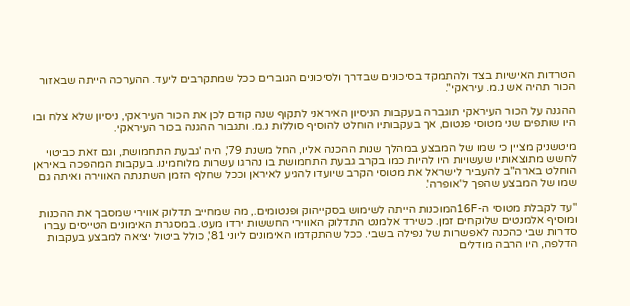הטרדות האישיות בצד ולהתמקד בסיכונים שבדרך ולסיכונים הגוברים ככל שמתקרבים ליעד. ההערכה הייתה שבאזור הכור תהיה אש נ.מ. עיראקי".

ההגנה על הכור העיראקי תוגברה בעקבות הניסיון האיראני לתקוף שנה קודם לכן את הכור העיראקי, ניסיון שלא צלח ובו היו שותפים שני מטוסי פנטום, אך בעקבותיו הוחלט להוסיף סוללות נ.מ. ותגבור ההגנה בכור העיראקי.

מיטשניק מציין כי שמו של המבצע במהלך שנות ההכנה אליו, החל משנת 79', היה 'גבעת התחמושת, וגם זאת כביטוי לחשש מתוצאותיו שעשויות היו להיות כמו בקרב גבעת התחמושת בו נהרגו עשרות מלוחמינו. בעקבות המהפכה באיראן הוחלט בארה"ב להעביר לישראל את מטוסי הקרב שיועדו להגיע לאיראן וככל שחלף הזמן השתנתה האווירה ואיתה גם שמו של המבצע שהפך ל'אופרה'.

"עד לקבלת מטוסי ה-16Fהמוכנות הייתה לשימוש בסקייהוק ופנטומים., מה שמחייב תדלוק אווירי שמסבך את ההכנות ומוסיף אלמנטים שלוקחים זמן. כשירד אלמנט התדלוק האווירי החששות ירדו מעט. במסגרת האימונים הטייסים עברו סדרות שבי כהכנה לאפשרות של נפילה בשבי. ככל שהתקדמו האימונים ליוני 81', כולל ביטול יציאה למבצע בעקבות הדלפה, היו הרבה מודלים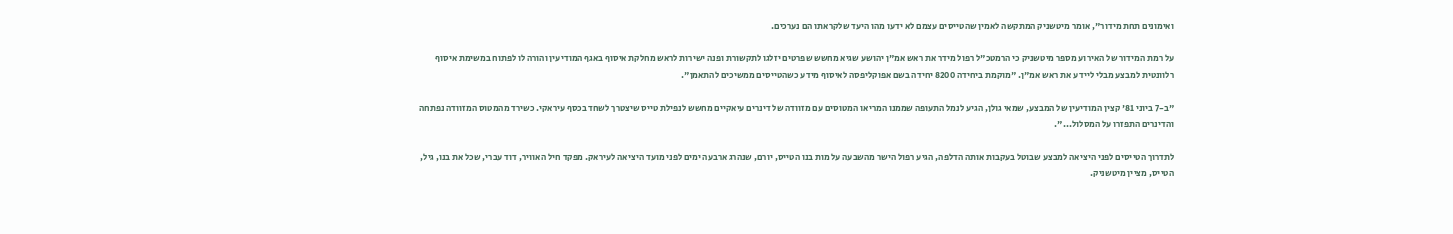ואימונים תחת מידור", אומר מיטשניק המתקשה לאמין שהטייסים עצמם לא ידעו מהו היעד שלקראתו הם נערכים.

על רמת המידור של האירוע מספר מיטשניק כי הרמטכ"ל רפול מידר את ראש אמ"ן יהושע שגיא מחשש שפרטים יזלגו לתקשורת ופנה ישירות לראש מחלקת איסוף באגף המודיעין והורה לו לפתוח במשימת איסוף רלוונטית למבצע מבלי ליידע את ראש אמ"ן. "מוקמת ביחידה 8200 יחידה בשם אפוקליפסה לאיסוף מידע כשהטייסים ממשיכים להתאמן".

"ב-7 ביוני 81' קצין המודיעין של המבצע, שמאי גולן, הגיע לנמל התעופה שממנו המריאו המטוסים עם מזוודה של דינרים עיאקיים מחשש לנפילת טייס שיצטרך לשחד בכסף עיראקי. כשירד מהמטוס המזוודה נפתחה והדינרים התפזרו על המסלול...".

לתדרוך הטייסים לפני היציאה למבצע שבוטל בעקבות אותה הדלפה, הגיע רפול הישר מהשבעה על מות בנו הטייס, יורם, שנהרג ארבעה ימים לפני מועד היציאה לעיראק. מפקד חיל האוויר, דוד עברי, שכל את בנו, גיל, הטייס, מציין מיטשניק.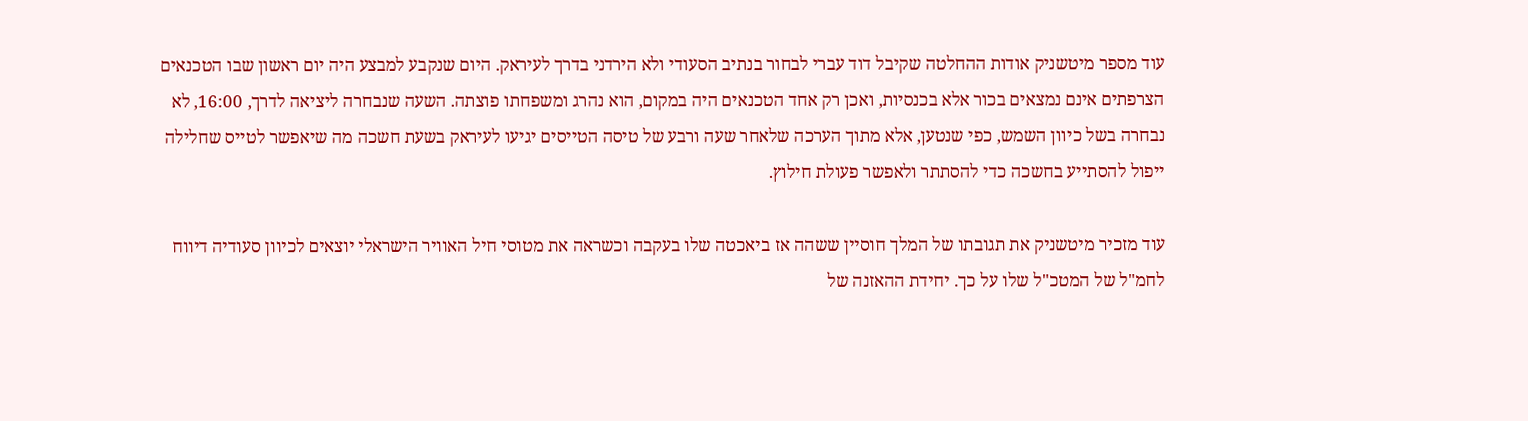עוד מספר מיטשניק אודות ההחלטה שקיבל דוד עברי לבחור בנתיב הסעודי ולא הירדני בדרך לעיראק. היום שנקבע למבצע היה יום ראשון שבו הטכנאים הצרפתים אינם נמצאים בכור אלא בכנסיות, ואכן רק אחד הטכנאים היה במקום, הוא נהרג ומשפחתו פוצתה. השעה שנבחרה ליציאה לדרך, 16:00, לא נבחרה בשל כיוון השמש, כפי שנטען, אלא מתוך הערכה שלאחר שעה ורבע של טיסה הטייסים יגיעו לעיראק בשעת חשכה מה שיאפשר לטייס שחלילה ייפול להסתייע בחשכה כדי להסתתר ולאפשר פעולת חילוץ.

עוד מזכיר מיטשניק את תגובתו של המלך חוסיין ששהה אז ביאכטה שלו בעקבה וכשראה את מטוסי חיל האוויר הישראלי יוצאים לכיוון סעודיה דיווח לחמ"ל של המטכ"ל שלו על כך. יחידת ההאזנה של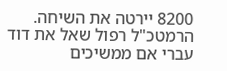8200 יירטה את השיחה. הרמטכ"ל רפול שאל את דוד עברי אם ממשיכים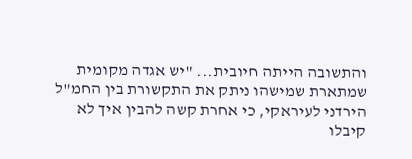והתשובה הייתה חיובית... "יש אגדה מקומית שמתארת שמישהו ניתק את התקשורת בין החמ"ל הירדני לעיראקי, כי אחרת קשה להבין איך לא קיבלו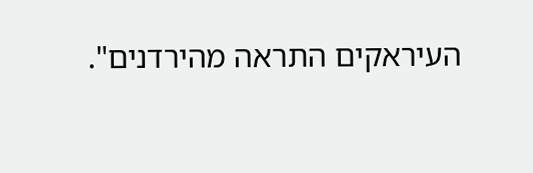העיראקים התראה מהירדנים".